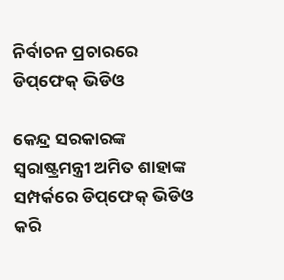ନିର୍ବାଚନ ପ୍ରଚାରରେ ଡିପ୍‌ଫେକ୍‌ ଭିଡିଓ

କେନ୍ଦ୍ର ସରକାରଙ୍କ ସ୍ବରାଷ୍ଟ୍ରମନ୍ତ୍ରୀ ଅମିତ ଶାହାଙ୍କ ସମ୍ପର୍କରେ ଡିପ୍‌ଫେକ୍‌ ଭିଡିଓ କରି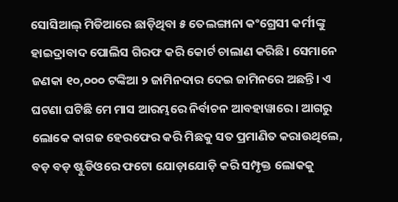ସୋସିଆଲ୍‌ ମିଡିଆରେ ଛାଡ଼ିଥିବା ୫ ତେଲଙ୍ଗାନା କଂଗ୍ରେସୀ କର୍ମୀଙ୍କୁ ହାଇଦ୍ରାବାଦ ପୋଲିସ ଗିରଫ କରି କୋର୍ଟ ଚାଲାଣ କରିଛି। ସେମାନେ ଜଣକା ୧୦,୦୦୦ ଟଙ୍କିଆ ୨ ଜାମିନଦାର ଦେଇ ଜାମିନରେ ଅଛନ୍ତି। ଏ ଘଟଣା ଘଟିଛି ମେ ମାସ ଆରମ୍ଭରେ ନିର୍ବାଚନ ଆବହାୱାରେ। ଆଗରୁ ଲୋକେ କାଗଜ ହେରଫେର କରି ମିଛକୁ ସତ ପ୍ରମାଣିତ କରାଉଥିଲେ, ବଡ଼ ବଡ଼ ଷ୍ଟୁଡିଓରେ ଫଟୋ ଯୋଡ଼ାଯୋଡ଼ି କରି ସମ୍ପୃକ୍ତ ଲୋକକୁ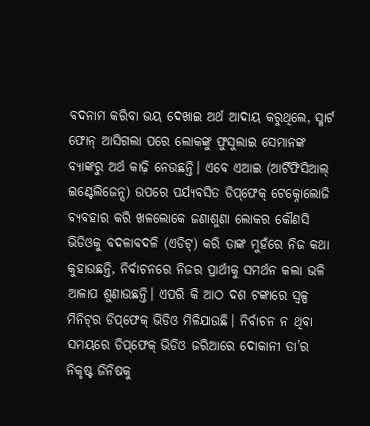ବଦନାମ କରିବା ଭୟ ଦେଖାଇ ଅର୍ଥ ଆଦାୟ କରୁଥିଲେ, ସ୍ମାର୍ଟ ଫୋନ୍‌ ଆସିଗଲା ପରେ ଲୋକଙ୍କୁ ଫୁସୁଲାଇ ସେମାନଙ୍କ ବ୍ୟାଙ୍କରୁ ଅର୍ଥ କାଢ଼ି ନେଉଛନ୍ତି। ଏବେ ଏଆଇ (ଆର୍ଟିଫିସିଆଲ୍‌ ଇଣ୍ଟେଲିଜେନ୍ସ) ଉପରେ ପର୍ଯ୍ୟବସିତ ଡିପ୍‌ଫେକ୍‌ ଟେକ୍ନୋଲୋଜି ବ୍ୟବହାର କରି ଖଳଲୋକେ ଜଣାଶୁଣା ଲୋକର କୌଣସି ଭିଡିଓକୁ ବଦଳାବଦଳି (ଏଡିଟ୍‌) କରି ତାଙ୍କ ମୁହଁରେ ନିଜ କଥା କୁହାଉଛନ୍ତି, ନିର୍ବାଚନରେ ନିଜର ପ୍ରାର୍ଥୀକୁ ସମର୍ଥନ କଲା ଭଳି ଆଳାପ ଶୁଣାଉଛନ୍ତି। ଏପରି କି ଆଠ ଦଶ ଟଙ୍କାରେ ସ୍ବଳ୍ପ ମିନିଟ୍‌ର ଡିପ୍‌ଫେକ୍‌ ଭିଡିଓ ମିଳିଯାଉଛି। ନିର୍ବାଚନ ନ ଥିବା ସମୟରେ ଡିପ୍‌ଫେକ୍‌ ଭିଡିଓ ଜରିଆରେ ଦୋକାନୀ ତା’ର ନିକୃଷ୍ଟ ଜିନିଷକୁ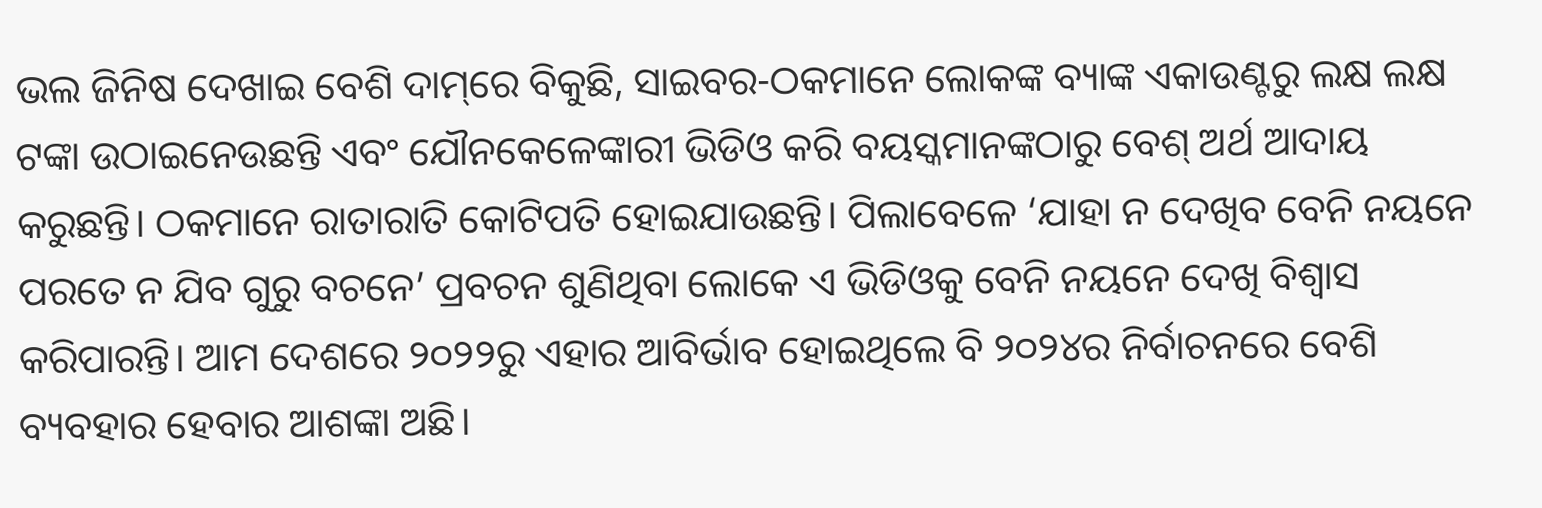ଭଲ ଜିନିଷ ଦେଖାଇ ବେଶି ଦାମ୍‌ରେ ବିକୁଛି, ସାଇବର-ଠକମାନେ ଲୋକଙ୍କ ବ୍ୟାଙ୍କ ଏକାଉଣ୍ଟରୁ ଲକ୍ଷ ଲକ୍ଷ ଟଙ୍କା ଉଠାଇନେଉଛନ୍ତି ଏବଂ ଯୌନକେଳେଙ୍କାରୀ ଭିଡିଓ କରି ବୟସ୍କମାନଙ୍କଠାରୁ ବେଶ୍‌ ଅର୍ଥ ଆଦାୟ କରୁଛନ୍ତି। ଠକମାନେ ରାତାରାତି କୋଟିପତି ହୋଇଯାଉଛନ୍ତି। ପିଲାବେଳେ ‘ଯାହା ନ ଦେଖିବ ବେନି ନୟନେ ପରତେ ନ ଯିବ ଗୁରୁ ବଚନେ’ ପ୍ରବଚନ ଶୁଣିଥିବା ଲୋକେ ଏ ଭିଡିଓକୁ ବେନି ନୟନେ ଦେଖି ବିଶ୍ୱାସ କରିପାରନ୍ତି। ଆମ ଦେଶରେ ୨୦୨୨ରୁ ଏହାର ଆବିର୍ଭାବ ହୋଇଥିଲେ ବି ୨୦୨୪ର ନିର୍ବାଚନରେ ବେଶି ବ୍ୟବହାର ହେବାର ଆଶଙ୍କା ଅଛି।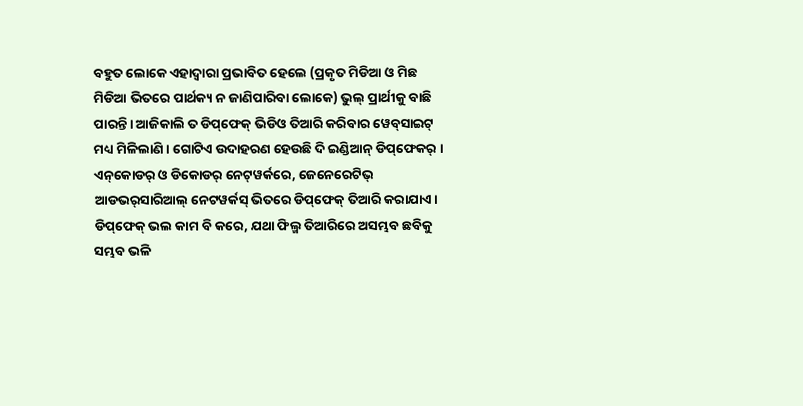ବହୁତ ଲୋକେ ଏହାଦ୍ୱାରା ପ୍ରଭାବିତ ହେଲେ (ପ୍ରକୃତ ମିଡିଆ ଓ ମିଛ ମିଡିଆ ଭିତରେ ପାର୍ଥକ୍ୟ ନ ଜାଣିପାରିବା ଲୋକେ) ଭୁଲ୍‌ ପ୍ରାର୍ଥୀକୁ ବାଛି ପାରନ୍ତି। ଆଜିକାଲି ତ ଡିପ୍‌ଫେକ୍‌ ଭିଡିଓ ତିଆରି କରିବାର ୱେବ୍‌ସାଇଟ୍‌ ମଧ୍ୟ ମିଳିଲାଣି। ଗୋଟିଏ ଉଦାହରଣ ହେଉଛି ଦି ଇଣ୍ଡିଆନ୍‌ ଡିପ୍‌ଫେକର୍‌ । ଏନ୍‌କୋଡର୍‌ ଓ ଡିକୋଡର୍‌ ନେଟ୍‌ୱର୍କରେ, ଜେନେରେଟିଭ୍‌ ଆଡଭର୍‌ସାରିଆଲ୍‌ ନେଟୱର୍କସ୍‌ ଭିତରେ ଡିପ୍‌ଫେକ୍‌ ତିଆରି କରାଯାଏ।
ଡିପ୍‌ଫେକ୍‌ ଭଲ କାମ ବି କରେ, ଯଥା ଫିଲ୍ମ ତିଆରିରେ ଅସମ୍ଭବ ଛବିକୁ ସମ୍ଭବ ଭଳି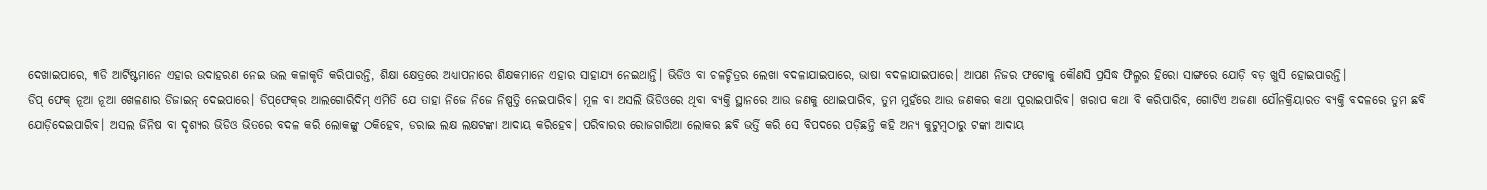ଦେଖାଇପାରେ, ୩ଡି ଆର୍ଟିଷ୍ଟମାନେ ଏହାର ଉଦାହରଣ ନେଇ ଭଲ କଳାକୃତି କରିପାରନ୍ତି, ଶିକ୍ଷା କ୍ଷେତ୍ରରେ ଅଧ୍ୟାପନାରେ ଶିକ୍ଷକମାନେ ଏହାର ସାହାଯ୍ୟ ନେଇଥାନ୍ତି। ଭିଡିଓ ବା ଚଳଚ୍ଚିତ୍ରର ଲେଖା ବଦଳାଯାଇପାରେ, ଭାଷା ବଦଳାଯାଇପାରେ। ଆପଣ ନିଜର ଫଟୋକୁ କୌଣସି ପ୍ରସିଦ୍ଧ ଫିଲ୍ମର ହିରୋ ସାଙ୍ଗରେ ଯୋଡ଼ି ବଡ଼ ଖୁସି ହୋଇପାରନ୍ତି।
ଡିପ୍‌ ଫେକ୍‌ ନୂଆ ନୂଆ ଖେଳଣାର ଡିଜାଇନ୍‌ ଦେଇପାରେ। ଡିପ୍‌ଫେକ୍‌ର ଆଲଗୋରିଦିମ୍‌ ଏମିତି ଯେ ତାହା ନିଜେ ନିଜେ ନିଷ୍ପତ୍ତି ନେଇପାରିବ। ମୂଳ ବା ଅସଲି ଭିଡିଓରେ ଥିବା ବ୍ୟକ୍ତି ସ୍ଥାନରେ ଆଉ ଜଣକୁ ଥୋଇପାରିବ, ତୁମ ମୁହଁରେ ଆଉ ଜଣକର କଥା ପୂରାଇପାରିବ। ଖରାପ କଥା ବି କରିପାରିବ, ଗୋଟିଏ ଅଜଣା ଯୌନକ୍ରିୟାରତ ବ୍ୟକ୍ତି ବଦଳରେ ତୁମ ଛବି ଯୋଡ଼ିଦେଇପାରିବ। ଅସଲ ଜିନିଷ ବା ଦୃଶ୍ୟର ଭିଡିଓ ଭିତରେ ବଦଳ କରି ଲୋକଙ୍କୁ ଠକିହେବ, ଡରାଇ ଲକ୍ଷ ଲକ୍ଷଟଙ୍କା ଆଦାୟ କରିହେବ। ପରିବାରର ରୋଜଗାରିଆ ଲୋକର ଛବି ଭର୍ତ୍ତି କରି ସେ ବିପଦରେ ପଡ଼ିଛନ୍ତି କହି ଅନ୍ୟ କୁଟୁମ୍ବଠାରୁ ଟଙ୍କା ଆଦାୟ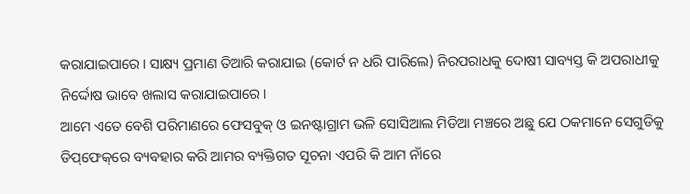କରାଯାଇପାରେ। ସାକ୍ଷ୍ୟ ପ୍ରମାଣ ତିଆରି କରାଯାଇ (କୋର୍ଟ ନ ଧରି ପାରିଲେ) ନିରପରାଧକୁ ଦୋଷୀ ସାବ୍ୟସ୍ତ କି ଅପରାଧୀକୁ ନିର୍ଦ୍ଦୋଷ ଭାବେ ଖଲାସ କରାଯାଇପାରେ।
ଆମେ ଏତେ ବେଶି ପରିମାଣରେ ଫେସବୁକ୍‌ ଓ ଇନଷ୍ଟାଗ୍ରାମ ଭଳି ସୋସିଆଲ ମିଡିଆ ମଞ୍ଚରେ ଅଛୁ ଯେ ଠକମାନେ ସେଗୁଡିକୁ ଡିପ୍‌ଫେକ୍‌ରେ ବ୍ୟବହାର କରି ଆମର ବ୍ୟକ୍ତିଗତ ସୂଚନା ଏପରି କି ଆମ ନାଁରେ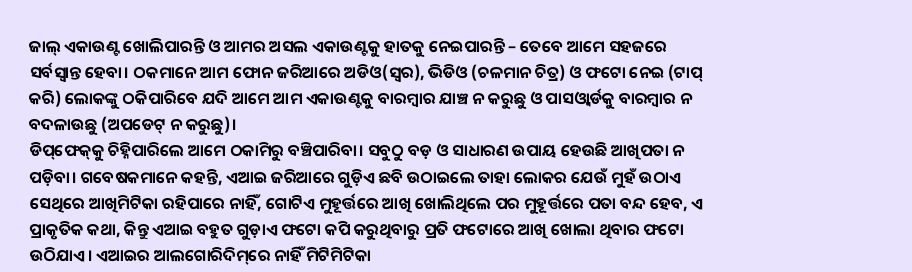ଜାଲ୍‌ ଏକାଉଣ୍ଟ ଖୋଲିପାରନ୍ତି ଓ ଆମର ଅସଲ ଏକାଉଣ୍ଟକୁ ହାତକୁ ନେଇପାରନ୍ତି – ତେବେ ଆମେ ସହଜରେ ସର୍ବସ୍ବାନ୍ତ ହେବା। ଠକମାନେ ଆମ ଫୋନ ଜରିଆରେ ଅଡିଓ(ସ୍ବର), ଭିଡିଓ (ଚଳମାନ ଚିତ୍ର) ଓ ଫଟୋ ନେଇ (ଟାପ୍‌ କରି) ଲୋକଙ୍କୁ ଠକିପାରିବେ ଯଦି ଆମେ ଆମ ଏକାଉଣ୍ଟକୁ ବାରମ୍ବାର ଯାଞ୍ଚ ନ କରୁଛୁ ଓ ପାସଓ୍ବାର୍ଡକୁ ବାରମ୍ବାର ନ ବଦଳାଉଛୁ (ଅପଡେଟ୍‌ ନ କରୁଛୁ)।
ଡିପ୍‌ଫେକ୍‌କୁ ଚିହ୍ନିପାରିଲେ ଆମେ ଠକାମିରୁ ବଞ୍ଚିପାରିବା। ସବୁଠୁ ବଡ଼ ଓ ସାଧାରଣ ଉପାୟ ହେଉଛି ଆଖିପତା ନ ପଡ଼ିବା। ଗବେଷକମାନେ କହନ୍ତି, ଏଆଇ ଜରିଆରେ ଗୁଡ଼ିଏ ଛବି ଉଠାଇଲେ ତାହା ଲୋକର ଯେଉଁ ମୁହଁ ଉଠାଏ ସେଥିରେ ଆଖିମିଟିକା ରହିପାରେ ନାହିଁ, ଗୋଟିଏ ମୁହୂର୍ତ୍ତରେ ଆଖି ଖୋଲିଥିଲେ ପର ମୁହୂର୍ତ୍ତରେ ପତା ବନ୍ଦ ହେବ, ଏ ପ୍ରାକୃତିକ କଥା, କିନ୍ତୁ ଏଆଇ ବହୁତ ଗୁଡ଼ାଏ ଫଟୋ କପି କରୁଥିବାରୁ ପ୍ରତି ଫଟୋରେ ଆଖି ଖୋଲା ଥିବାର ଫଟୋ ଉଠିଯାଏ। ଏଆଇର ଆଲଗୋରିଦିମ୍‌ରେ ନାହିଁ ମିଟିମିଟିକା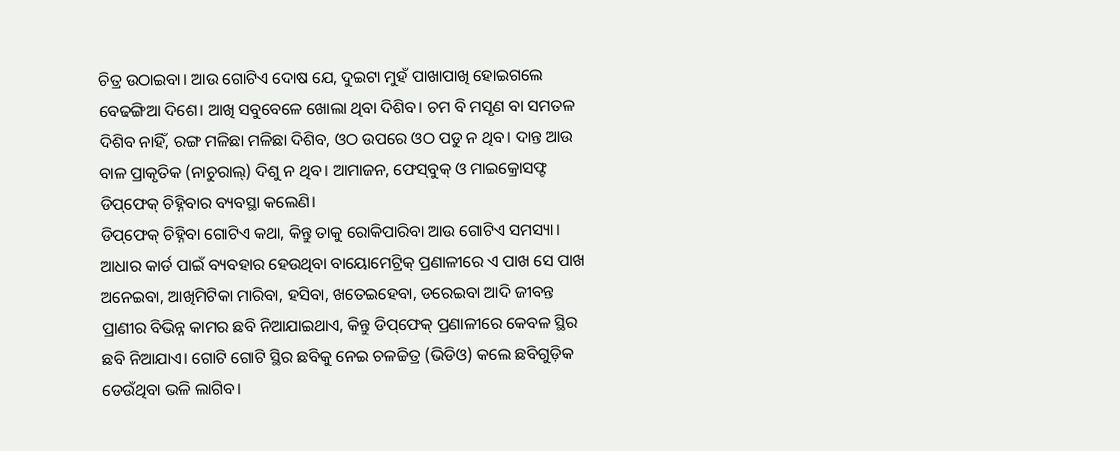ଚିତ୍ର ଉଠାଇବା। ଆଉ ଗୋଟିଏ ଦୋଷ ଯେ, ଦୁଇଟା ମୁହଁ ପାଖାପାଖି ହୋଇଗଲେ ବେଢଙ୍ଗିଆ ଦିଶେ। ଆଖି ସବୁବେଳେ ଖୋଲା ଥିବା ଦିଶିବ। ଚମ ବି ମସୃଣ ବା ସମତଳ ଦିଶିବ ନାହିଁ, ରଙ୍ଗ ମଳିଛା ମଳିଛା ଦିଶିବ, ଓଠ ଉପରେ ଓଠ ପଡୁ ନ ଥିବ। ଦାନ୍ତ ଆଉ ବାଳ ପ୍ରାକୃତିକ (ନାଚୁରାଲ୍‌) ଦିଶୁ ନ ଥିବ। ଆମାଜନ, ଫେସ୍‌ବୁକ୍‌ ଓ ମାଇକ୍ରୋସଫ୍ଟ ଡିପ୍‌ଫେକ୍‌ ଚିହ୍ନିବାର ବ୍ୟବସ୍ଥା କଲେଣି।
ଡିପ୍‌ଫେକ୍‌ ଚିହ୍ନିବା ଗୋଟିଏ କଥା, କିନ୍ତୁ ତାକୁ ରୋକିପାରିବା ଆଉ ଗୋଟିଏ ସମସ୍ୟା। ଆଧାର କାର୍ଡ ପାଇଁ ବ୍ୟବହାର ହେଉଥିବା ବାୟୋମେଟ୍ରିକ୍‌ ପ୍ରଣାଳୀରେ ଏ ପାଖ ସେ ପାଖ ଅନେଇବା, ଆଖିମିଟିକା ମାରିବା, ହସିବା, ଖତେଇହେବା, ଡରେଇବା ଆଦି ଜୀବନ୍ତ ପ୍ରାଣୀର ବିଭିନ୍ନ କାମର ଛବି ନିଆଯାଇଥାଏ, କିନ୍ତୁ ଡିପ୍‌ଫେକ୍‌ ପ୍ରଣାଳୀରେ କେବଳ ସ୍ଥିର ଛବି ନିଆଯାଏ। ଗୋଟି ଗୋଟି ସ୍ଥିର ଛବିକୁ ନେଇ ଚଳଚ୍ଚିତ୍ର (ଭିଡିଓ) କଲେ ଛବିଗୁଡ଼ିକ ଡେଉଁଥିବା ଭଳି ଲାଗିବ।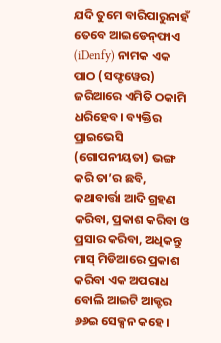ଯଦି ତୁମେ ବାରିପାରୁନାହଁ ତେବେ ଆଇଡେନ୍‌ଫାଏ (iDenfy) ନାମକ ଏକ ପାଠ (ସଫ୍ଟୱେର) ଜରିଆରେ ଏମିତି ଠକାମି ଧରିହେବ। ବ୍ୟକ୍ତିର ପ୍ରାଇଭେସି (ଗୋପନୀୟତା) ଭଙ୍ଗ କରି ତା’ର ଛବି, କଥାବାର୍ତ୍ତା ଆଦି ଗ୍ରହଣ କରିବା, ପ୍ରକାଶ କରିବା ଓ ପ୍ରସାର କରିବା, ଅଧିକନ୍ତୁ ମାସ୍‌ ମିଡିଆରେ ପ୍ରକାଶ କରିବା ଏକ ଅପରାଧ ବୋଲି ଆଇଟି ଆକ୍ଟର ୬୬ଇ ସେକ୍ସନ କହେ।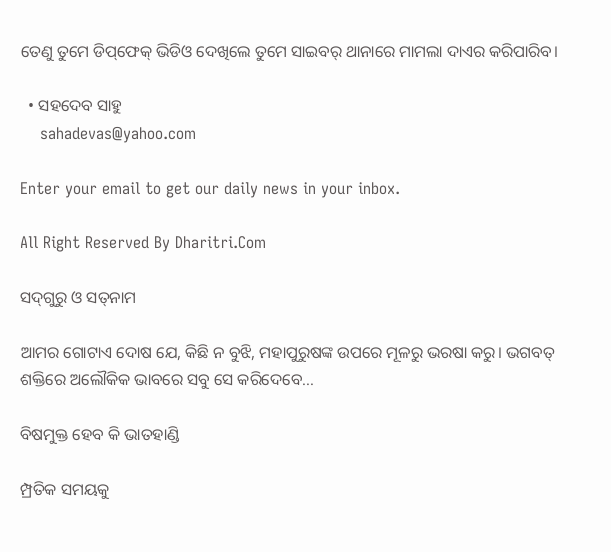ତେଣୁ ତୁମେ ଡିପ୍‌ଫେକ୍‌ ଭିଡିଓ ଦେଖିଲେ ତୁମେ ସାଇବର୍‌ ଥାନାରେ ମାମଲା ଦାଏର କରିପାରିବ।

  • ସହଦେବ ସାହୁ
    sahadevas@yahoo.com

Enter your email to get our daily news in your inbox.

All Right Reserved By Dharitri.Com

ସଦ୍‌ଗୁରୁ ଓ ସତ୍‌ନାମ

ଆମର ଗୋଟାଏ ଦୋଷ ଯେ, କିଛି ନ ବୁଝି, ମହାପୁରୁଷଙ୍କ ଉପରେ ମୂଳରୁ ଭରଷା କରୁ। ଭଗବତ୍‌ ଶକ୍ତିରେ ଅଲୌକିକ ଭାବରେ ସବୁ ସେ କରିଦେବେ...

ବିଷମୁକ୍ତ ହେବ କି ଭାତହାଣ୍ଡି

ମ୍ପ୍ରତିକ ସମୟକୁ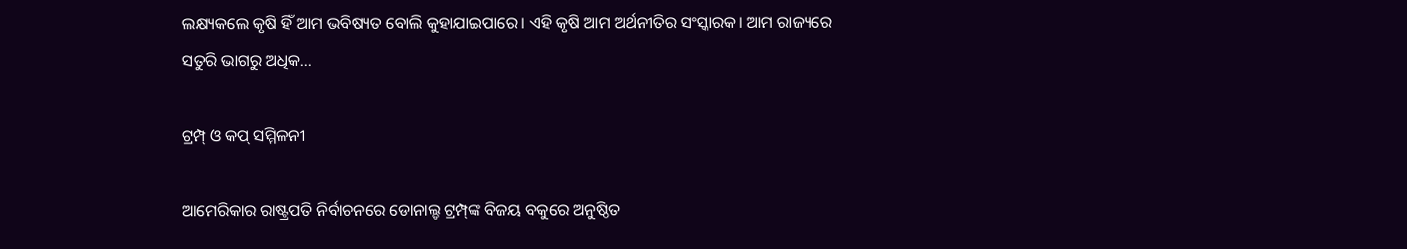ଲକ୍ଷ୍ୟକଲେ କୃଷି ହିଁ ଆମ ଭବିଷ୍ୟତ ବୋଲି କୁହାଯାଇପାରେ। ଏହି କୃଷି ଆମ ଅର୍ଥନୀତିର ସଂସ୍କାରକ। ଆମ ରାଜ୍ୟରେ ସତୁରି ଭାଗରୁ ଅଧିକ...

ଟ୍ରମ୍ପ୍‌ ଓ କପ୍‌ ସମ୍ମିଳନୀ

ଆମେରିକାର ରାଷ୍ଟ୍ରପତି ନିର୍ବାଚନରେ ଡୋନାଲ୍ଡ ଟ୍ରମ୍ପ୍‌ଙ୍କ ବିଜୟ ବକୁରେ ଅନୁଷ୍ଠିତ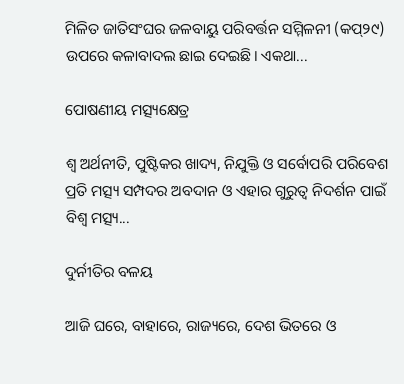ମିଳିତ ଜାତିସଂଘର ଜଳବାୟୁ ପରିବର୍ତ୍ତନ ସମ୍ମିଳନୀ (କପ୍‌୨୯) ଉପରେ କଳାବାଦଲ ଛାଇ ଦେଇଛି। ଏକଥା...

ପୋଷଣୀୟ ମତ୍ସ୍ୟକ୍ଷେତ୍ର

ଶ୍ୱ ଅର୍ଥନୀତି, ପୁଷ୍ଟିକର ଖାଦ୍ୟ, ନିଯୁକ୍ତି ଓ ସର୍ବୋପରି ପରିବେଶ ପ୍ରତି ମତ୍ସ୍ୟ ସମ୍ପଦର ଅବଦାନ ଓ ଏହାର ଗୁରୁତ୍ୱ ନିଦର୍ଶନ ପାଇଁ ବିଶ୍ୱ ମତ୍ସ୍ୟ...

ଦୁର୍ନୀତିର ବଳୟ

ଆଜି ଘରେ, ବାହାରେ, ରାଜ୍ୟରେ, ଦେଶ ଭିତରେ ଓ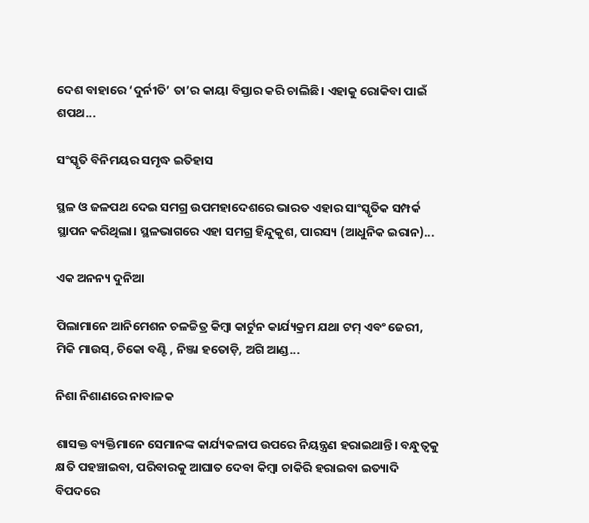ଦେଶ ବାହାରେ ‘ଦୁର୍ନୀତି’ ତା’ର କାୟା ବିସ୍ତାର କରି ଚାଲିଛି। ଏହାକୁ ରୋକିବା ପାଇଁ ଶପଥ...

ସଂସ୍କୃତି ବିନିମୟର ସମୃଦ୍ଧ ଇତିହାସ

ସ୍ଥଳ ଓ ଜଳପଥ ଦେଇ ସମଗ୍ର ଉପମହାଦେଶରେ ଭାରତ ଏହାର ସାଂସ୍କୃତିକ ସମ୍ପର୍କ ସ୍ଥାପନ କରିଥିଲା। ସ୍ଥଳଭାଗରେ ଏହା ସମଗ୍ର ହିନ୍ଦୁକୁଶ, ପାରସ୍ୟ (ଆଧୁନିକ ଇରାନ)...

ଏକ ଅନନ୍ୟ ଦୁନିଆ

ପିଲାମାନେ ଆନିମେଶନ ଚଳଚ୍ଚିତ୍ର କିମ୍ବା କାର୍ଟୁନ କାର୍ଯ୍ୟକ୍ରମ ଯଥା ଟମ୍‌ ଏବଂ ଜେରୀ, ମିକି ମାଉସ୍‌, ଚିକୋ ବଣ୍ଟି , ନିଞ୍ଜା ହତୋଡ଼ି, ଅଗି ଆଣ୍ଡ...

ନିଶା ନିଶାଣରେ ନାବାଳକ

ଶାସକ୍ତ ବ୍ୟକ୍ତିମାନେ ସେମାନଙ୍କ କାର୍ଯ୍ୟକଳାପ ଉପରେ ନିୟନ୍ତ୍ରଣ ହରାଇଥାନ୍ତି। ବନ୍ଧୁତ୍ୱକୁ କ୍ଷତି ପହଞ୍ଚାଇବା, ପରିବାରକୁ ଆଘାତ ଦେବା କିମ୍ବା ଚାକିରି ହରାଇବା ଇତ୍ୟାଦି ବିପଦରେ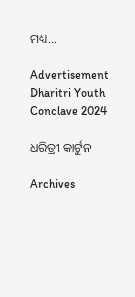ମଧ୍ୟ...

Advertisement
Dharitri Youth Conclave 2024

ଧରିତ୍ରୀ କାର୍ଟୁନ

Archives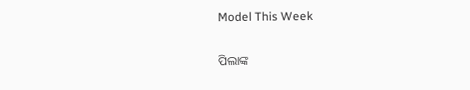Model This Week

ପିଲାଙ୍କ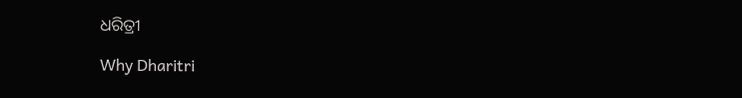ଧରିତ୍ରୀ

Why Dharitri